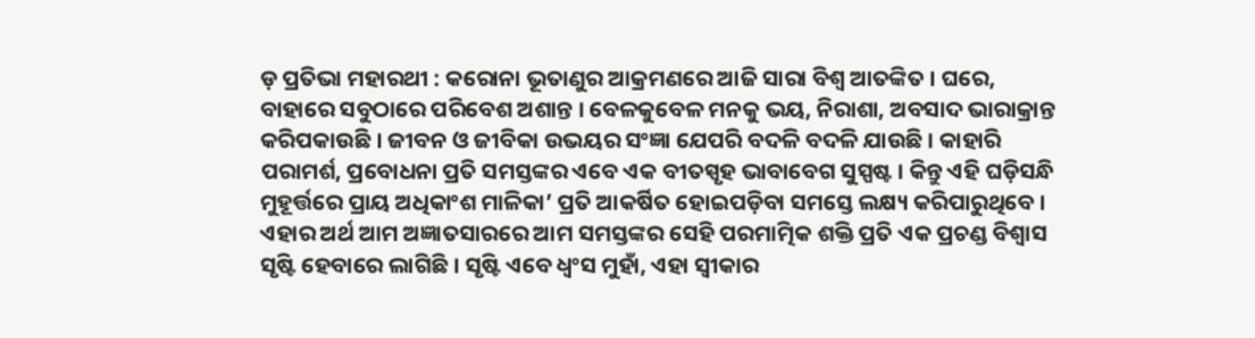ଡ଼ ପ୍ରତିଭା ମହାରଥୀ : କରୋନା ଭୂତାଣୁର ଆକ୍ରମଣରେ ଆଜି ସାରା ବିଶ୍ୱ ଆତଙ୍କିତ । ଘରେ, ବାହାରେ ସବୁଠାରେ ପରିବେଶ ଅଶାନ୍ତ । ବେଳକୁବେଳ ମନକୁ ଭୟ, ନିରାଶା, ଅବସାଦ ଭାରାକ୍ରାନ୍ତ କରିପକାଉଛି । ଜୀବନ ଓ ଜୀବିକା ଉଭୟର ସଂଜ୍ଞା ଯେପରି ବଦଳି ବଦଳି ଯାଉଛି । କାହାରି ପରାମର୍ଶ, ପ୍ରବୋଧନା ପ୍ରତି ସମସ୍ତଙ୍କର ଏବେ ଏକ ବୀତସ୍ପୃହ ଭାବାବେଗ ସୁସ୍ପଷ୍ଟ । କିନ୍ତୁ ଏହି ଘଡ଼ିସନ୍ଧି ମୁହୂର୍ତ୍ତରେ ପ୍ରାୟ ଅଧିକାଂଶ ମାଳିକା’ ପ୍ରତି ଆକର୍ଷିତ ହୋଇପଡ଼ିବା ସମସ୍ତେ ଲକ୍ଷ୍ୟ କରିପାରୁଥିବେ । ଏହାର ଅର୍ଥ ଆମ ଅଜ୍ଞାତସାରରେ ଆମ ସମସ୍ତଙ୍କର ସେହି ପରମାତ୍ମିକ ଶକ୍ତି ପ୍ରତି ଏକ ପ୍ରଚଣ୍ଡ ବିଶ୍ୱାସ ସୃଷ୍ଟି ହେବାରେ ଲାଗିଛି । ସୃଷ୍ଟି ଏବେ ଧ୍ୱଂସ ମୁହାଁ, ଏହା ସ୍ୱୀକାର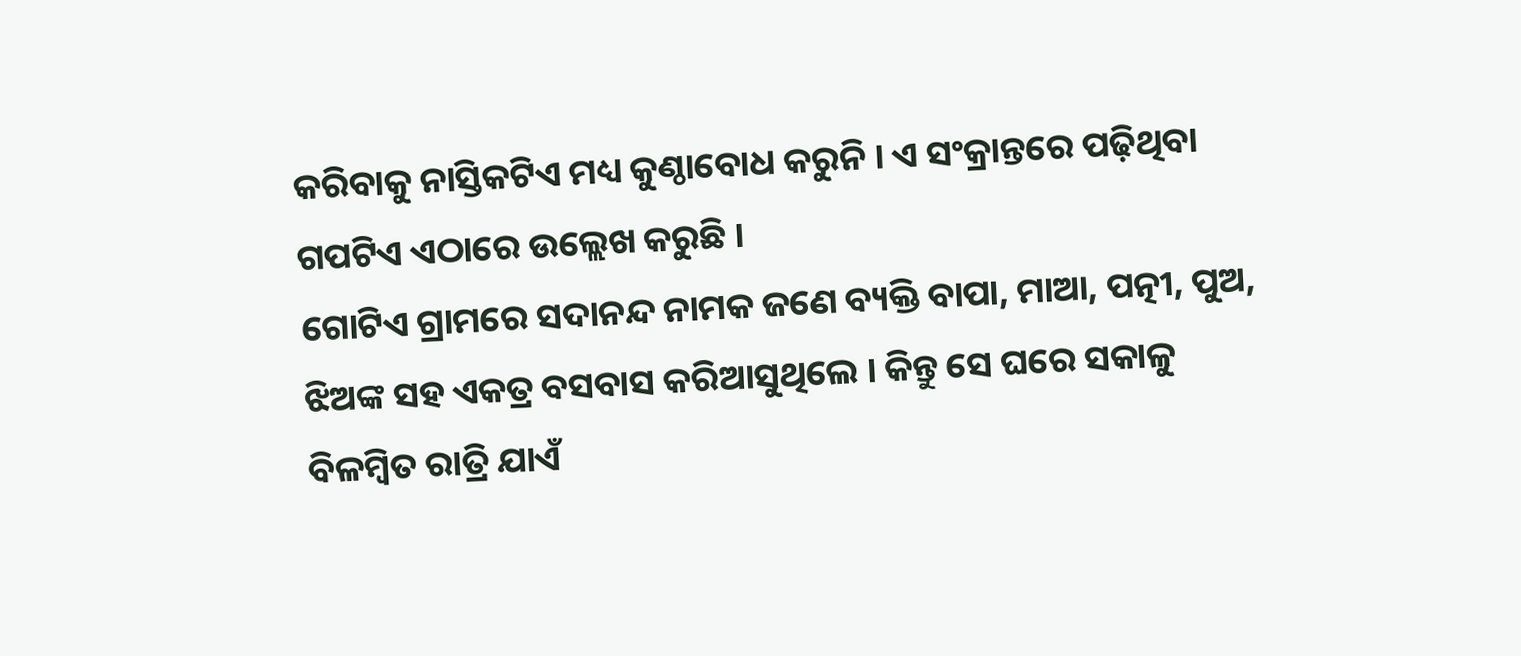କରିବାକୁ ନାସ୍ତିକଟିଏ ମଧ୍ୟ କୁଣ୍ଠାବୋଧ କରୁନି । ଏ ସଂକ୍ରାନ୍ତରେ ପଢ଼ିଥିବା ଗପଟିଏ ଏଠାରେ ଉଲ୍ଲେଖ କରୁଛି ।
ଗୋଟିଏ ଗ୍ରାମରେ ସଦାନନ୍ଦ ନାମକ ଜଣେ ବ୍ୟକ୍ତି ବାପା, ମାଆ, ପତ୍ନୀ, ପୁଅ, ଝିଅଙ୍କ ସହ ଏକତ୍ର ବସବାସ କରିଆସୁଥିଲେ । କିନ୍ତୁ ସେ ଘରେ ସକାଳୁ ବିଳମ୍ବିତ ରାତ୍ରି ଯାଏଁ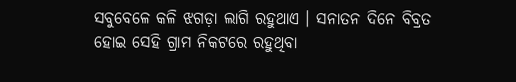ସବୁବେଳେ କଳି ଝଗଡ଼ା ଲାଗି ରହୁଥାଏ । ସନାତନ ଦିନେ ବିବ୍ରତ ହୋଇ ସେହି ଗ୍ରାମ ନିକଟରେ ରହୁଥିବା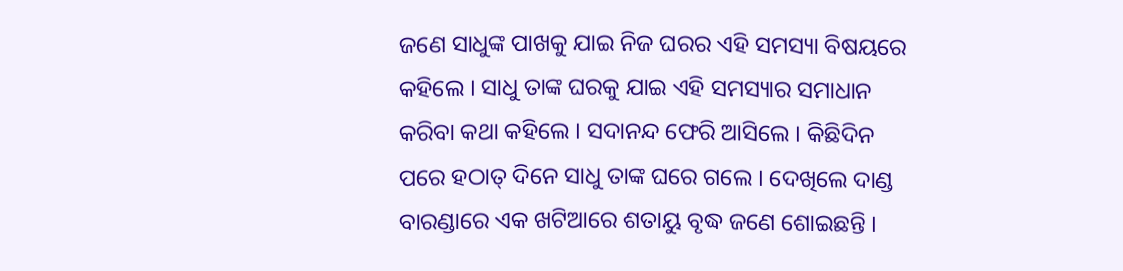ଜଣେ ସାଧୁଙ୍କ ପାଖକୁ ଯାଇ ନିଜ ଘରର ଏହି ସମସ୍ୟା ବିଷୟରେ କହିଲେ । ସାଧୁ ତାଙ୍କ ଘରକୁ ଯାଇ ଏହି ସମସ୍ୟାର ସମାଧାନ କରିବା କଥା କହିଲେ । ସଦାନନ୍ଦ ଫେରି ଆସିଲେ । କିଛିଦିନ ପରେ ହଠାତ୍ ଦିନେ ସାଧୁ ତାଙ୍କ ଘରେ ଗଲେ । ଦେଖିଲେ ଦାଣ୍ଡ ବାରଣ୍ଡାରେ ଏକ ଖଟିଆରେ ଶତାୟୁ ବୃଦ୍ଧ ଜଣେ ଶୋଇଛନ୍ତି ।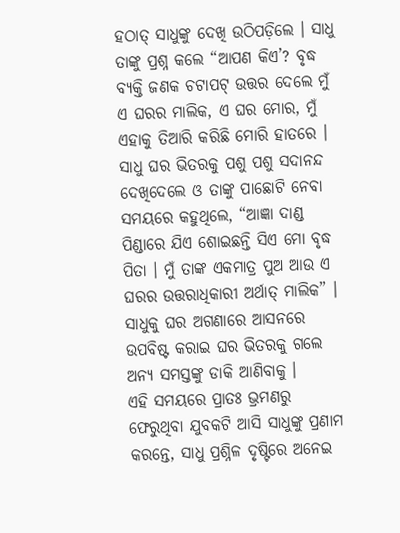ହଠାତ୍ ସାଧୁଙ୍କୁ ଦେଖି ଉଠିପଡ଼ିଲେ । ସାଧୁ ତାଙ୍କୁ ପ୍ରଶ୍ନ କଲେ “ଆପଣ କିଏ’? ବୃଦ୍ଧ ବ୍ୟକ୍ତି ଜଣକ ଚଟାପଟ୍ ଉତ୍ତର ଦେଲେ ମୁଁ ଏ ଘରର ମାଲିକ, ଏ ଘର ମୋର, ମୁଁ ଏହାକୁ ତିଆରି କରିଛି ମୋରି ହାତରେ । ସାଧୁ ଘର ଭିତରକୁ ପଶୁ ପଶୁ ସଦାନନ୍ଦ ଦେଖିଦେଲେ ଓ ତାଙ୍କୁ ପାଛୋଟି ନେବା ସମୟରେ କହୁଥିଲେ, “ଆଜ୍ଞା ଦାଣ୍ଡ ପିଣ୍ଡାରେ ଯିଏ ଶୋଇଛନ୍ତି ସିଏ ମୋ ବୃଦ୍ଧ ପିତା । ମୁଁ ତାଙ୍କ ଏକମାତ୍ର ପୁଅ ଆଉ ଏ ଘରର ଉତ୍ତରାଧିକାରୀ ଅର୍ଥାତ୍ ମାଲିକ” । ସାଧୁକୁ ଘର ଅଗଣାରେ ଆସନରେ ଉପବିଷ୍ଟ କରାଇ ଘର ଭିତରକୁ ଗଲେ ଅନ୍ୟ ସମସ୍ତଙ୍କୁ ଡାକି ଆଣିବାକୁ ।
ଏହି ସମୟରେ ପ୍ରାତଃ ଭ୍ରମଣରୁ ଫେରୁଥିବା ଯୁବକଟି ଆସି ସାଧୁଙ୍କୁ ପ୍ରଣାମ କରନ୍ତେ, ସାଧୁ ପ୍ରଶ୍ନିଳ ଦୃଷ୍ଟିରେ ଅନେଇ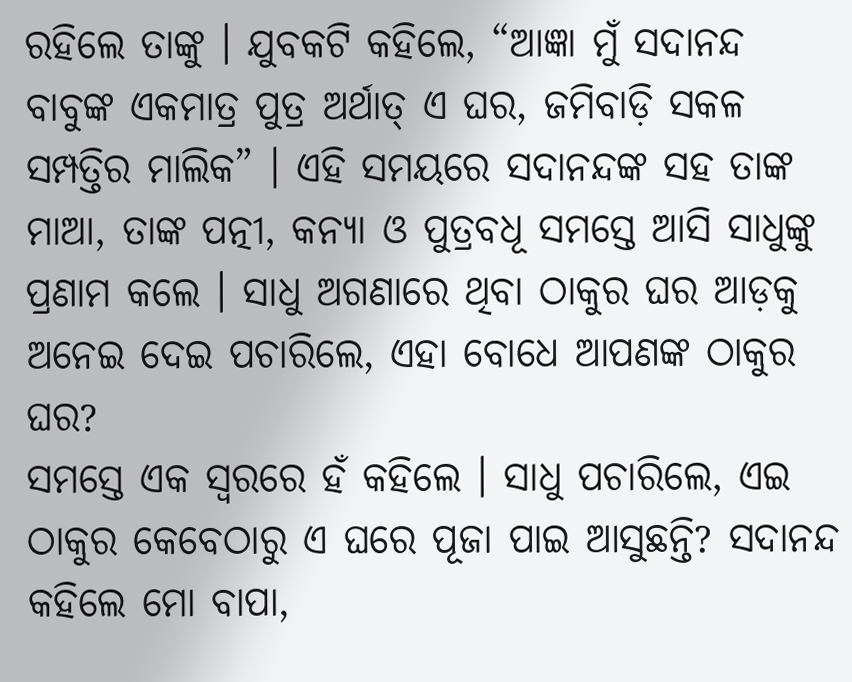ରହିଲେ ତାଙ୍କୁ । ଯୁବକଟି କହିଲେ, “ଆଜ୍ଞା ମୁଁ ସଦାନନ୍ଦ ବାବୁଙ୍କ ଏକମାତ୍ର ପୁତ୍ର ଅର୍ଥାତ୍ ଏ ଘର, ଜମିବାଡ଼ି ସକଳ ସମ୍ପତ୍ତିର ମାଲିକ” । ଏହି ସମୟରେ ସଦାନନ୍ଦଙ୍କ ସହ ତାଙ୍କ ମାଆ, ତାଙ୍କ ପତ୍ନୀ, କନ୍ୟା ଓ ପୁତ୍ରବଧୂ ସମସ୍ତେ ଆସି ସାଧୁଙ୍କୁ ପ୍ରଣାମ କଲେ । ସାଧୁ ଅଗଣାରେ ଥିବା ଠାକୁର ଘର ଆଡ଼କୁ ଅନେଇ ଦେଇ ପଚାରିଲେ, ଏହା ବୋଧେ ଆପଣଙ୍କ ଠାକୁର ଘର?
ସମସ୍ତେ ଏକ ସ୍ୱରରେ ହଁ କହିଲେ । ସାଧୁ ପଚାରିଲେ, ଏଇ ଠାକୁର କେବେଠାରୁ ଏ ଘରେ ପୂଜା ପାଇ ଆସୁଛନ୍ତି? ସଦାନନ୍ଦ କହିଲେ ମୋ ବାପା,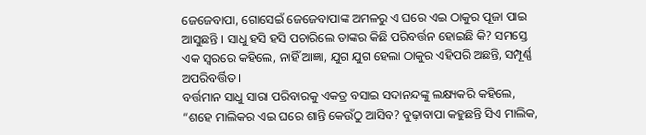ଜେଜେବାପା, ଗୋସେଇଁ ଜେଜେବାପାଙ୍କ ଅମଳରୁ ଏ ଘରେ ଏଇ ଠାକୁର ପୂଜା ପାଇ ଆସୁଛନ୍ତି । ସାଧୁ ହସି ହସି ପଚାରିଲେ ତାଙ୍କର କିଛି ପରିବର୍ତ୍ତନ ହୋଇଛି କି? ସମସ୍ତେ ଏକ ସ୍ୱରରେ କହିଲେ, ନାହିଁ ଆଜ୍ଞା, ଯୁଗ ଯୁଗ ହେଲା ଠାକୁର ଏହିପରି ଅଛନ୍ତି, ସମ୍ପୂର୍ଣ୍ଣ ଅପରିବର୍ତ୍ତିତ ।
ବର୍ତ୍ତମାନ ସାଧୁ ସାରା ପରିବାରକୁ ଏକତ୍ର ବସାଇ ସଦାନନ୍ଦଙ୍କୁ ଲକ୍ଷ୍ୟକରି କହିଲେ, “ଶହେ ମାଲିକର ଏଇ ଘରେ ଶାନ୍ତି କେଉଁଠୁ ଆସିବ? ବୁଢ଼ାବାପା କହୁଛନ୍ତି ସିଏ ମାଲିକ,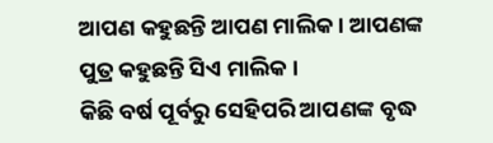ଆପଣ କହୁଛନ୍ତି ଆପଣ ମାଲିକ । ଆପଣଙ୍କ ପୁତ୍ର କହୁଛନ୍ତି ସିଏ ମାଲିକ ।
କିଛି ବର୍ଷ ପୂର୍ବରୁ ସେହିପରି ଆପଣଙ୍କ ବୃଦ୍ଧ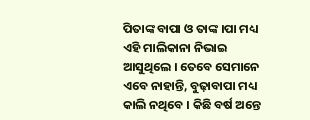ପିତାଙ୍କ ବାପା ଓ ତାଙ୍କ ।ପା ମଧ୍ୟ ଏହି ମାଲିକାନା ନିଭାଇ ଆସୁଥିଲେ । ତେବେ ସେମାନେ ଏବେ ନାହାନ୍ତି, ବୁଢ଼ାବାପା ମଧ୍ୟ କାଲି ନଥିବେ । କିଛି ବର୍ଷ ଅନ୍ତେ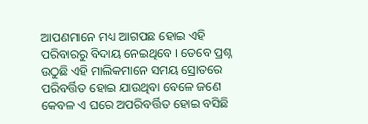ଆପଣମାନେ ମଧ୍ୟ ଆଗପଛ ହୋଇ ଏହି ପରିବାରରୁ ବିଦାୟ ନେଇଥିବେ । ତେବେ ପ୍ରଶ୍ନ ଉଠୁଛି ଏହି ମାଲିକମାନେ ସମୟ ସ୍ରୋତରେ ପରିବର୍ତ୍ତିତ ହୋଇ ଯାଉଥିବା ବେଳେ ଜଣେ କେବଳ ଏ ଘରେ ଅପରିବର୍ତ୍ତିତ ହୋଇ ବସିଛି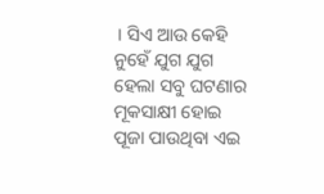। ସିଏ ଆଉ କେହି ନୁହେଁ ଯୁଗ ଯୁଗ ହେଲା ସବୁ ଘଟଣାର ମୂକସାକ୍ଷୀ ହୋଇ ପୂଜା ପାଉଥିବା ଏଇ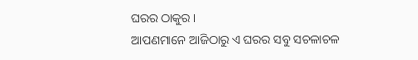ଘରର ଠାକୁର ।
ଆପଣମାନେ ଆଜିଠାରୁ ଏ ଘରର ସବୁ ସଚଳାଚଳ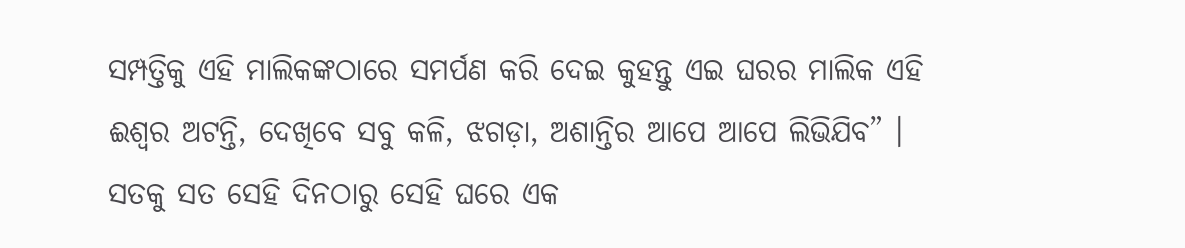ସମ୍ପତ୍ତିକୁ ଏହି ମାଲିକଙ୍କଠାରେ ସମର୍ପଣ କରି ଦେଇ କୁହନ୍ତୁ ଏଇ ଘରର ମାଲିକ ଏହି ଈଶ୍ୱର ଅଟନ୍ତି, ଦେଖିବେ ସବୁ କଳି, ଝଗଡ଼ା, ଅଶାନ୍ତିର ଆପେ ଆପେ ଲିଭିଯିବ” । ସତକୁ ସତ ସେହି ଦିନଠାରୁ ସେହି ଘରେ ଏକ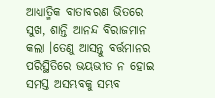ଆଧ୍ୟାତ୍ମିକ ବାତାବରଣ ଭିତରେ ସୁଖ, ଶାନ୍ତି ଆନନ୍ଦ ବିରାଜମାନ କଲା ।ତେଣୁ ଆସନ୍ତୁ ବର୍ତ୍ତମାନର ପରିସ୍ଥିତିରେ ଭୟଭୀତ ନ ହୋଇ ସମସ୍ତ ଅସମ୍ଭବକୁ ସମ୍ଭବ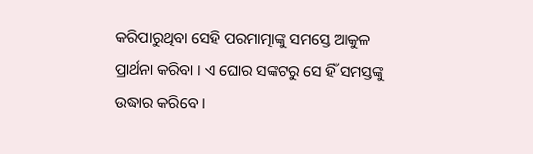କରିପାରୁଥିବା ସେହି ପରମାତ୍ମାଙ୍କୁ ସମସ୍ତେ ଆକୁଳ ପ୍ରାର୍ଥନା କରିବା । ଏ ଘୋର ସଙ୍କଟରୁ ସେ ହିଁ ସମସ୍ତଙ୍କୁ ଉଦ୍ଧାର କରିବେ ।